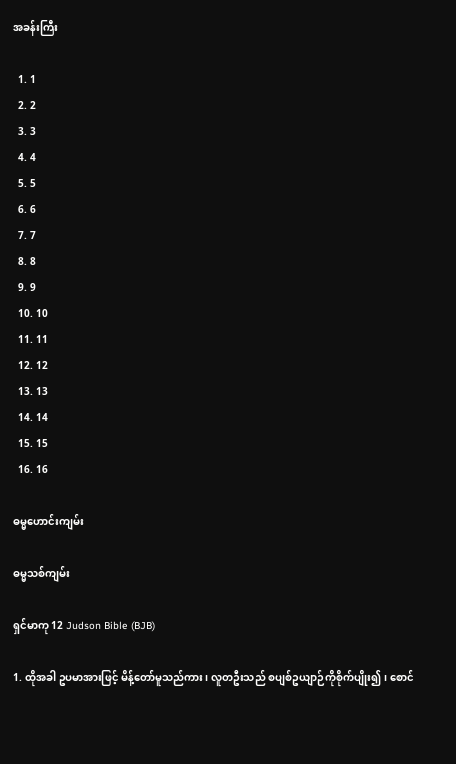အခန်းကြီး

  1. 1
  2. 2
  3. 3
  4. 4
  5. 5
  6. 6
  7. 7
  8. 8
  9. 9
  10. 10
  11. 11
  12. 12
  13. 13
  14. 14
  15. 15
  16. 16

ဓမ္မဟောင်း‌ကျမ်း

ဓမ္မသစ်ကျမ်း

ရှင်မာကု 12 Judson Bible (BJB)

1. ထိုအခါ ဥပမာအားဖြင့် မိန့်တော်မူသည်ကား၊ လူတဦးသည် စပျစ်ဥယျာဉ်ကိုစိုက်ပျိုး၍၊ စောင်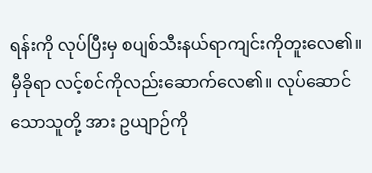ရန်းကို လုပ်ပြီးမှ စပျစ်သီးနယ်ရာကျင်းကိုတူးလေ၏။ မှီခိုရာ လင့်စင်ကိုလည်းဆောက်လေ၏။ လုပ်ဆောင်သောသူတို့ အား ဥယျာဉ်ကို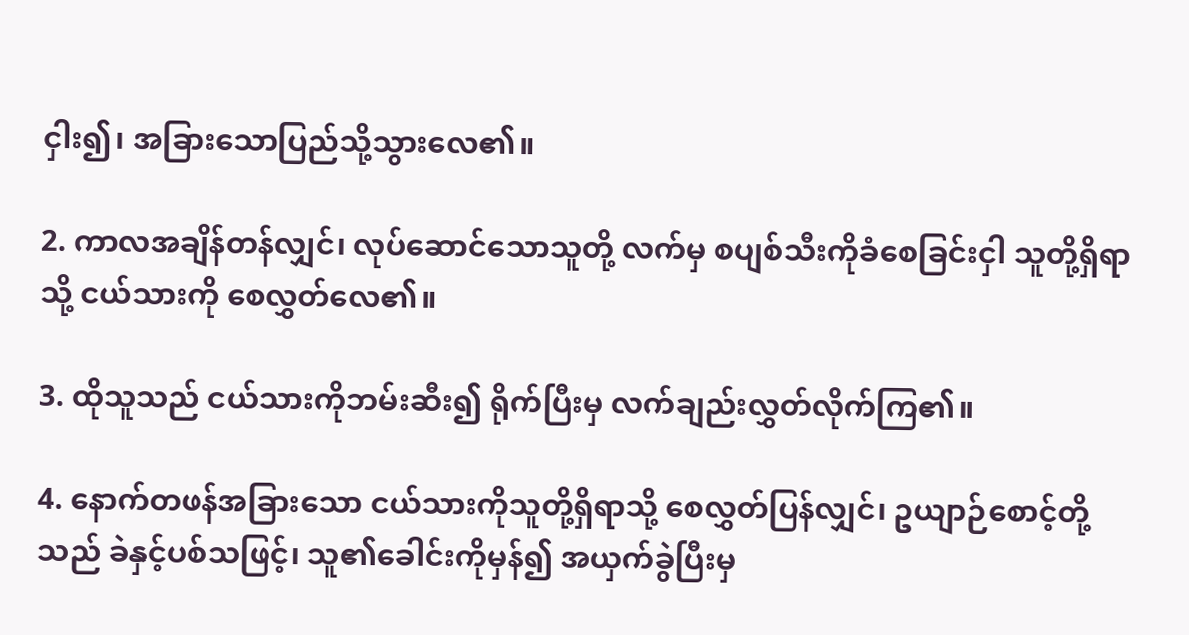ငှါး၍၊ အခြားသောပြည်သို့သွားလေ၏။

2. ကာလအချိန်တန်လျှင်၊ လုပ်ဆောင်သောသူတို့ လက်မှ စပျစ်သီးကိုခံစေခြင်းငှါ သူတို့ရှိရာသို့ ငယ်သားကို စေလွှတ်လေ၏။

3. ထိုသူသည် ငယ်သားကိုဘမ်းဆီး၍ ရိုက်ပြီးမှ လက်ချည်းလွှတ်လိုက်ကြ၏။

4. နောက်တဖန်အခြားသော ငယ်သားကိုသူတို့ရှိရာသို့ စေလွှတ်ပြန်လျှင်၊ ဥယျာဉ်စောင့်တို့သည် ခဲနှင့်ပစ်သဖြင့်၊ သူ၏ခေါင်းကိုမှန်၍ အယှက်ခွဲပြီးမှ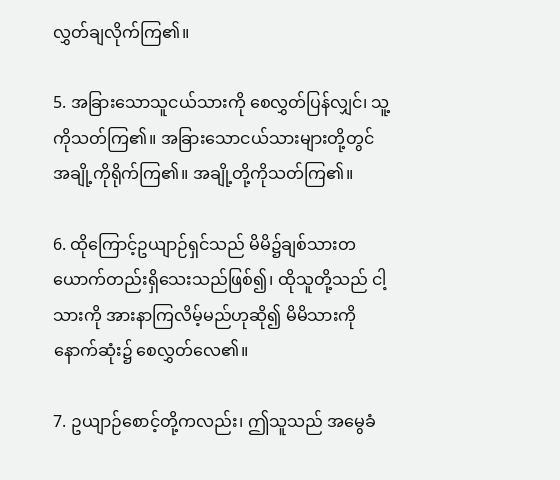လွှတ်ချလိုက်ကြ၏။

5. အခြားသောသူငယ်သားကို စေလွှတ်ပြန်လျှင်၊ သူ့ကိုသတ်ကြ၏။ အခြားသောငယ်သားများတို့တွင် အချို့ကိုရိုက်ကြ၏။ အချို့တို့ကိုသတ်ကြ၏။

6. ထိုကြောင့်ဥယျာဉ်ရှင်သည် မိမိ၌ချစ်သားတယောက်တည်းရှိသေးသည်ဖြစ်၍၊ ထိုသူတို့သည် ငါ့သားကို အားနာကြလိမ့်မည်ဟုဆို၍ မိမိသားကို နောက်ဆုံး၌ စေလွှတ်လေ၏။

7. ဥယျာဉ်စောင့်တို့ကလည်း၊ ဤသူသည် အမွေခံ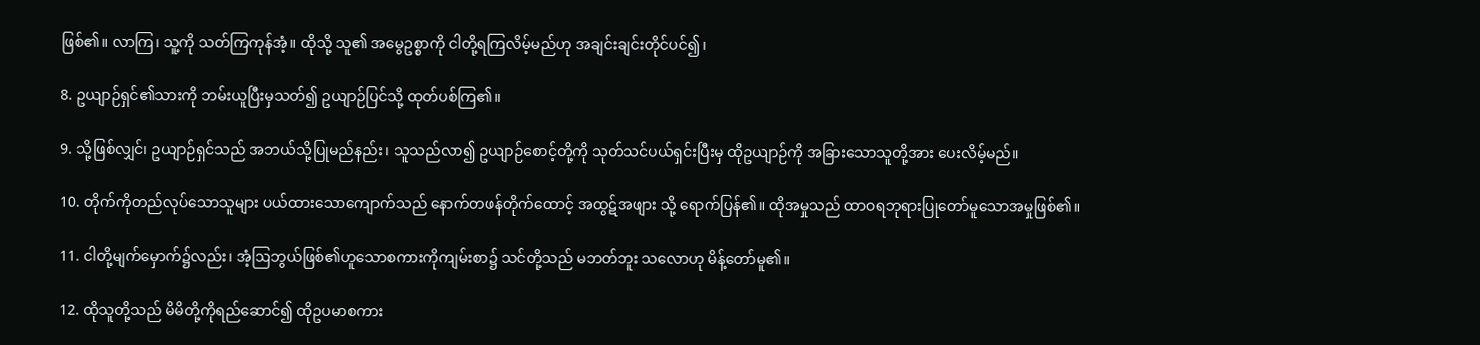ဖြစ်၏။ လာကြ၊ သူ့ကို သတ်ကြကုန်အံ့။ ထိုသို့ သူ၏ အမွေဥစ္စာကို ငါတို့ရကြလိမ့်မည်ဟု အချင်းချင်းတိုင်ပင်၍၊

8. ဥယျာဉ်ရှင်၏သားကို ဘမ်းယူပြီးမှသတ်၍ ဥယျာဉ်ပြင်သို့ ထုတ်ပစ်ကြ၏။

9. သို့ဖြစ်လျှင်၊ ဥယျာဉ်ရှင်သည် အဘယ်သို့ပြုမည်နည်း၊ သူသည်လာ၍ ဥယျာဉ်စောင့်တို့ကို သုတ်သင်ပယ်ရှင်းပြီးမှ ထိုဥယျာဉ်ကို အခြားသောသူတို့အား ပေးလိမ့်မည်။

10. တိုက်ကိုတည်လုပ်သောသူများ ပယ်ထားသောကျောက်သည် နောက်တဖန်တိုက်ထောင့် အထွဋ်အဖျား သို့ ရောက်ပြန်၏။ ထိုအမှုသည် ထာဝရဘုရားပြုတော်မူသောအမှုဖြစ်၏။

11. ငါတို့မျက်မှောက်၌လည်း၊ အံ့ဩဘွယ်ဖြစ်၏ဟူသောစကားကိုကျမ်းစာ၌ သင်တို့သည် မဘတ်ဘူး သလောဟု မိန့်တော်မူ၏။

12. ထိုသူတို့သည် မိမိတို့ကိုရည်ဆောင်၍ ထိုဥပမာစကား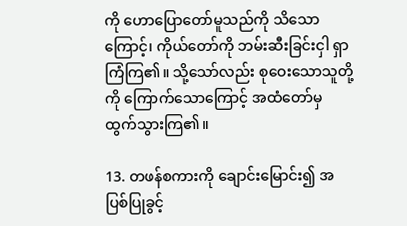ကို ဟောပြောတော်မူသည်ကို သိသောကြောင့်၊ ကိုယ်တော်ကို ဘမ်းဆီးခြင်းငှါ ရှာကြံကြ၏။ သို့သော်လည်း စုဝေးသောသူတို့ကို ကြောက်သောကြောင့် အထံတော်မှ ထွက်သွားကြ၏။

13. တဖန်စကားကို ချောင်းမြောင်း၍ အပြစ်ပြုခွင့်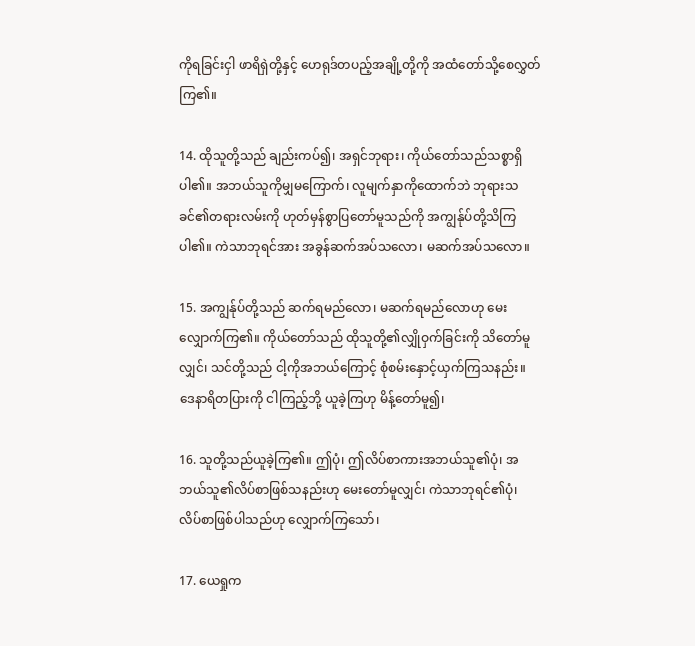ကိုရခြင်းငှါ ဖာရိရှဲတို့နှင့် ဟေရုဒ်တပည့်အချို့တို့ကို အထံတော်သို့စေလွှတ်ကြ၏။

14. ထိုသူတို့သည် ချည်းကပ်၍၊ အရှင်ဘုရား၊ ကိုယ်တော်သည်သစ္စာရှိပါ၏။ အဘယ်သူကိုမျှမကြောက်၊ လူမျက်နှာကိုထောက်ဘဲ ဘုရားသခင်၏တရားလမ်းကို ဟုတ်မှန်စွာပြတော်မူသည်ကို အကျွန်ုပ်တို့သိကြပါ၏။ ကဲသာဘုရင်အား အခွန်ဆက်အပ်သလော၊ မဆက်အပ်သလော။

15. အကျွန်ုပ်တို့သည် ဆက်ရမည်လော၊ မဆက်ရမည်လောဟု မေးလျှောက်ကြ၏။ ကိုယ်တော်သည် ထိုသူတို့၏လျှိုဝှက်ခြင်းကို သိတော်မူလျှင်၊ သင်တို့သည် ငါ့ကိုအဘယ်ကြောင့် စုံစမ်းနှောင့်ယှက်ကြသနည်း။ ဒေနာရိတပြားကို ငါကြည့်ဘို့ ယူခဲ့ကြဟု မိန့်တော်မူ၍၊

16. သူတို့သည်ယူခဲ့ကြ၏။ ဤပုံ၊ ဤလိပ်စာကားအဘယ်သူ၏ပုံ၊ အဘယ်သူ၏လိပ်စာဖြစ်သနည်းဟု မေးတော်မူလျှင်၊ ကဲသာဘုရင်၏ပုံ၊ လိပ်စာဖြစ်ပါသည်ဟု လျှောက်ကြသော်၊

17. ယေရှုက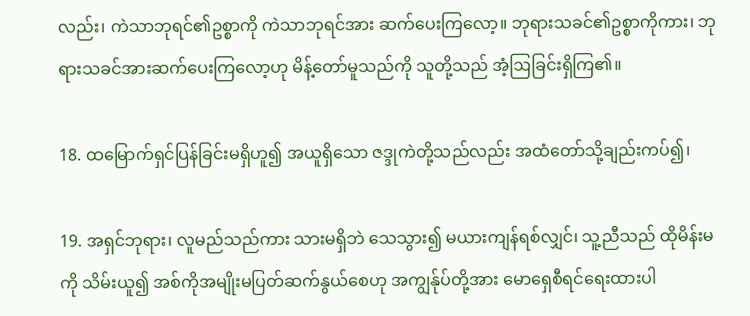လည်း၊ ကဲသာဘုရင်၏ဥစ္စာကို ကဲသာဘုရင်အား ဆက်ပေးကြလော့။ ဘုရားသခင်၏ဥစ္စာကိုကား၊ ဘုရားသခင်အားဆက်ပေးကြလော့ဟု မိန့်တော်မူသည်ကို သူတို့သည် အံ့ဩခြင်းရှိကြ၏။

18. ထမြောက်ရှင်ပြန်ခြင်းမရှိဟူ၍ အယူရှိသော ဇဒ္ဒုကဲတို့သည်လည်း အထံတော်သို့ချည်းကပ်၍၊

19. အရှင်ဘုရား၊ လူမည်သည်ကား သားမရှိဘဲ သေသွား၍ မယားကျန်ရစ်လျှင်၊ သူ့ညီသည် ထိုမိန်းမကို သိမ်းယူ၍ အစ်ကိုအမျိုးမပြတ်ဆက်နွယ်စေဟု အကျွန်ုပ်တို့အား မောရှေစီရင်ရေးထားပါ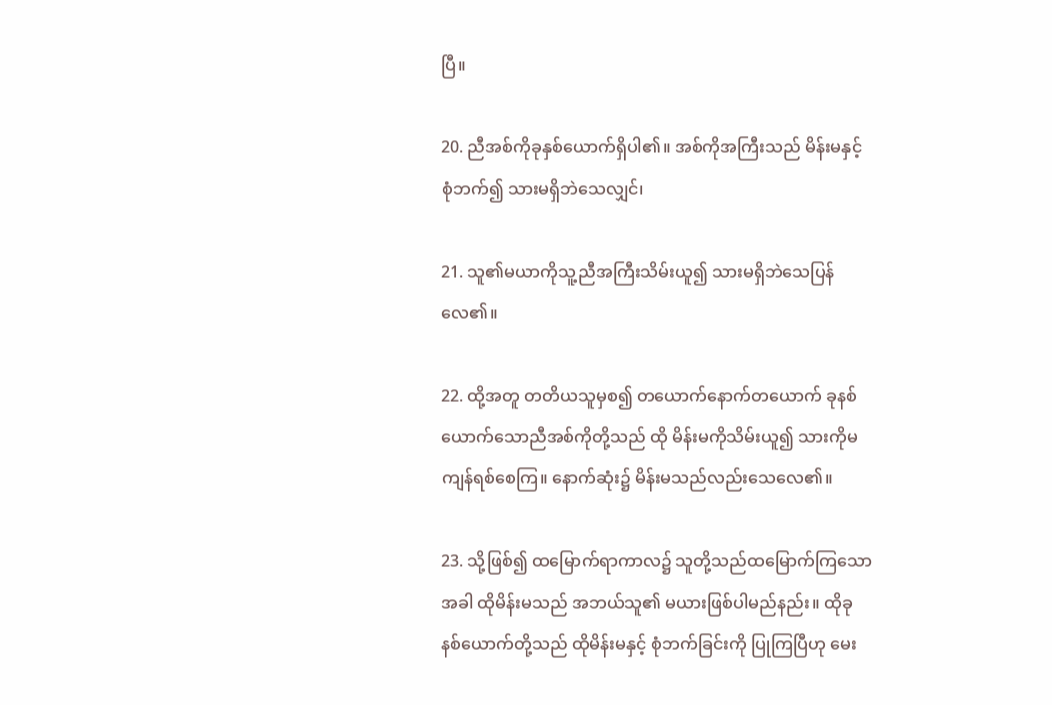ပြီ။

20. ညီအစ်ကိုခုနှစ်ယောက်ရှိပါ၏။ အစ်ကိုအကြီးသည် မိန်းမနှင့်စုံဘက်၍ သားမရှိဘဲသေလျှင်၊

21. သူ၏မယာကိုသူ့ညီအကြီးသိမ်းယူ၍ သားမရှိဘဲသေပြန်လေ၏။

22. ထို့အတူ တတိယသူမှစ၍ တယောက်နောက်တယောက် ခုနစ်ယောက်သောညီအစ်ကိုတို့သည် ထို မိန်းမကိုသိမ်းယူ၍ သားကိုမကျန်ရစ်စေကြ။ နောက်ဆုံး၌ မိန်းမသည်လည်းသေလေ၏။

23. သို့ဖြစ်၍ ထမြောက်ရာကာလ၌ သူတို့သည်ထမြောက်ကြသောအခါ ထိုမိန်းမသည် အဘယ်သူ၏ မယားဖြစ်ပါမည်နည်း။ ထိုခုနစ်ယောက်တို့သည် ထိုမိန်းမနှင့် စုံဘက်ခြင်းကို ပြုကြပြီဟု မေး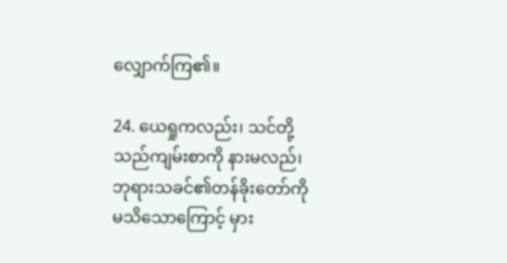လျှောက်ကြ၏။

24. ယေရှုကလည်း၊ သင်တို့သည်ကျမ်းစာကို နားမလည်၊ ဘုရားသခင်၏တန်ခိုးတော်ကို မသိသောကြောင့် မှား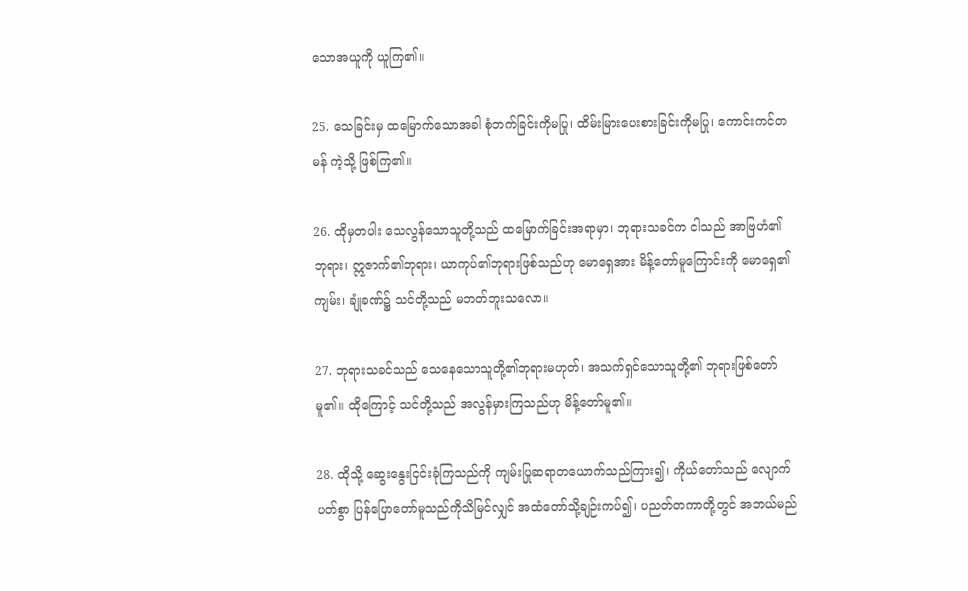သောအယူကို ယူကြ၏။

25. သေခြင်းမှ ထမြောက်သောအခါ စုံဘက်ခြင်းကိုမပြု၊ ထိမ်းမြားပေးစားခြင်းကိုမပြု၊ ကောင်းကင်တမန် ကဲ့သို့ ဖြစ်ကြ၏။

26. ထိုမှတပါး သေလွန်သောသူတို့သည် ထမြောက်ခြင်းအရာမှာ၊ ဘုရားသခင်က ငါသည် အာဗြဟံ၏ ဘုရား၊ ဣဇာက်၏ဘုရား၊ ယာကုပ်၏ဘုရားဖြစ်သည်ဟု မောရှေအား မိန့်တော်မူကြောင်းကို မောရှေ၏ကျမ်း၊ ချုံခဏ်၌ သင်တို့သည် မဘတ်ဘူးသလော။

27. ဘုရားသခင်သည် သေနေသောသူတို့၏ဘုရားမဟုတ်၊ အသက်ရှင်သောသူတို့၏ ဘုရားဖြစ်တော်မူ၏။ ထိုကြောင့် သင်တို့သည် အလွန်မှားကြသည်ဟု မိန့်တော်မူ၏။

28. ထိုသို့ ဆွေးနွေးငြင်းခုံကြသည်ကို ကျမ်းပြုဆရာတယောက်သည်ကြား၍၊ ကိုယ်တော်သည် လျောက်ပတ်စွာ ပြန်ပြောတော်မူသည်ကိုသိမြင်လျှင် အထံတော်သို့ချဉ်းကပ်၍၊ ပညတ်တကာတို့တွင် အဘယ်မည်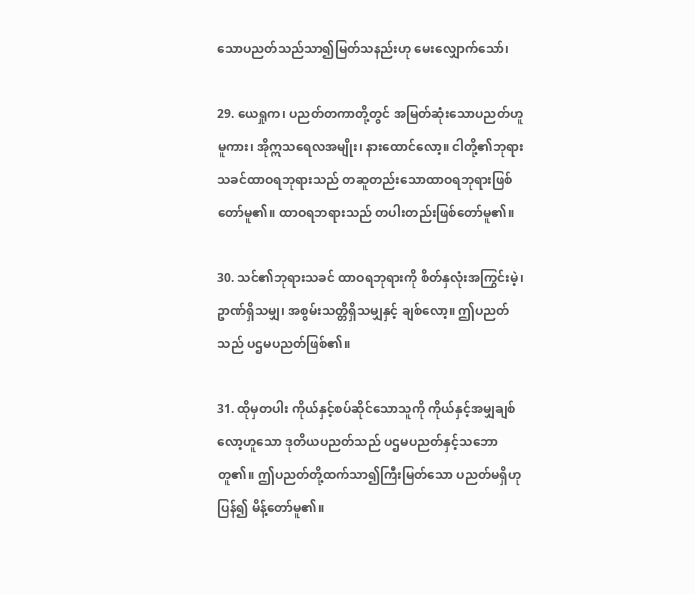သောပညတ်သည်သာ၍မြတ်သနည်းဟု မေးလျှောက်သော်၊

29. ယေရှုက၊ ပညတ်တကာတို့တွင် အမြတ်ဆုံးသောပညတ်ဟူမူကား၊ အိုဣသရေလအမျိုး၊ နားထောင်လော့။ ငါတို့၏ဘုရားသခင်ထာဝရဘုရားသည် တဆူတည်းသောထာဝရဘုရားဖြစ်တော်မူ၏။ ထာဝရဘရားသည် တပါးတည်းဖြစ်တော်မူ၏။

30. သင်၏ဘုရားသခင် ထာဝရဘုရားကို စိတ်နှလုံးအကြွင်းမဲ့၊ ဥာဏ်ရှိသမျှ၊ အစွမ်းသတ္တိရှိသမျှနှင့် ချစ်လော့။ ဤပညတ်သည် ပဌမပညတ်ဖြစ်၏။

31. ထိုမှတပါး ကိုယ်နှင့်စပ်ဆိုင်သောသူကို ကိုယ်နှင့်အမျှချစ်လော့ဟူသော ဒုတိယပညတ်သည် ပဌမပညတ်နှင့်သဘောတူ၏။ ဤပညတ်တို့ထက်သာ၍ကြီးမြတ်သော ပညတ်မရှိဟုပြန်၍ မိန့်တော်မူ၏။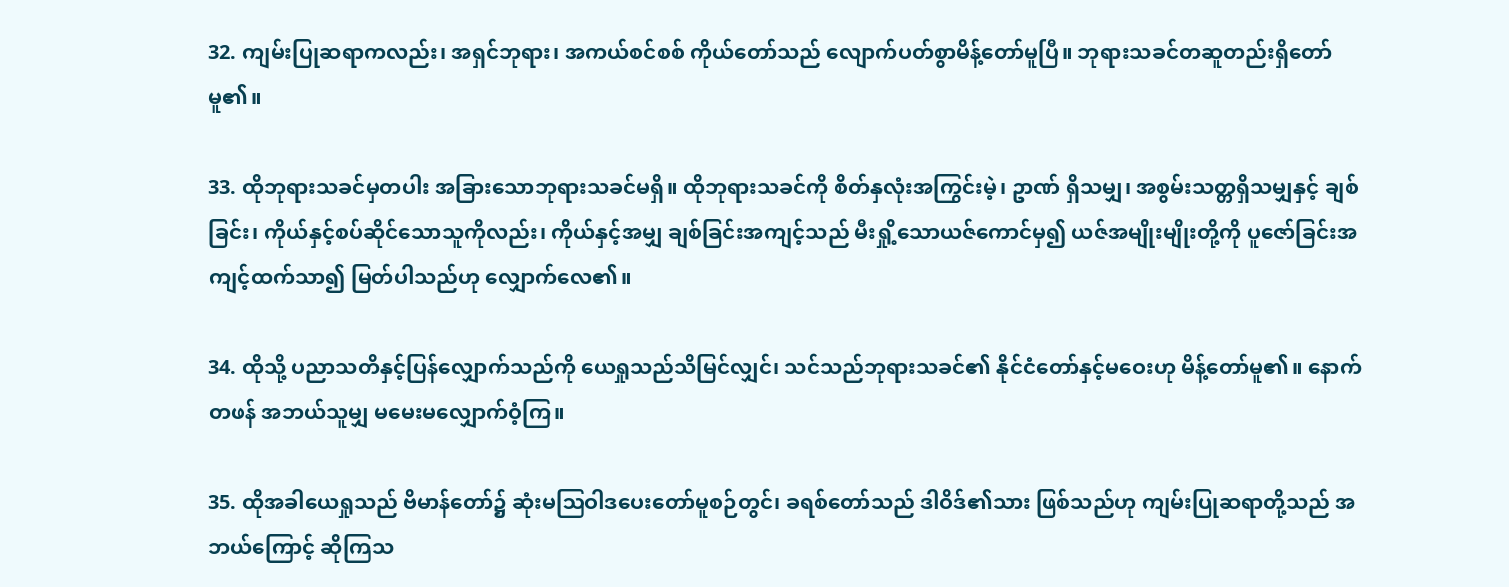32. ကျမ်းပြုဆရာကလည်း၊ အရှင်ဘုရား၊ အကယ်စင်စစ် ကိုယ်တော်သည် လျောက်ပတ်စွာမိန့်တော်မူပြီ။ ဘုရားသခင်တဆူတည်းရှိတော်မူ၏။

33. ထိုဘုရားသခင်မှတပါး အခြားသောဘုရားသခင်မရှိ။ ထိုဘုရားသခင်ကို စိတ်နှလုံးအကြွင်းမဲ့၊ ဥာဏ် ရှိသမျှ၊ အစွမ်းသတ္တရှိသမျှနှင့် ချစ်ခြင်း၊ ကိုယ်နှင့်စပ်ဆိုင်သောသူကိုလည်း၊ ကိုယ်နှင့်အမျှ ချစ်ခြင်းအကျင့်သည် မီးရှို့သောယဇ်ကောင်မှ၍ ယဇ်အမျိုးမျိုးတို့ကို ပူဇော်ခြင်းအကျင့်ထက်သာ၍ မြတ်ပါသည်ဟု လျှောက်လေ၏။

34. ထိုသို့ ပညာသတိနှင့်ပြန်လျှောက်သည်ကို ယေရှုသည်သိမြင်လျှင်၊ သင်သည်ဘုရားသခင်၏ နိုင်ငံတော်နှင့်မဝေးဟု မိန့်တော်မူ၏။ နောက်တဖန် အဘယ်သူမျှ မမေးမလျှောက်ဝံ့ကြ။

35. ထိုအခါယေရှုသည် ဗိမာန်တော်၌ ဆုံးမဩဝါဒပေးတော်မူစဉ်တွင်၊ ခရစ်တော်သည် ဒါဝိဒ်၏သား ဖြစ်သည်ဟု ကျမ်းပြုဆရာတို့သည် အဘယ်ကြောင့် ဆိုကြသ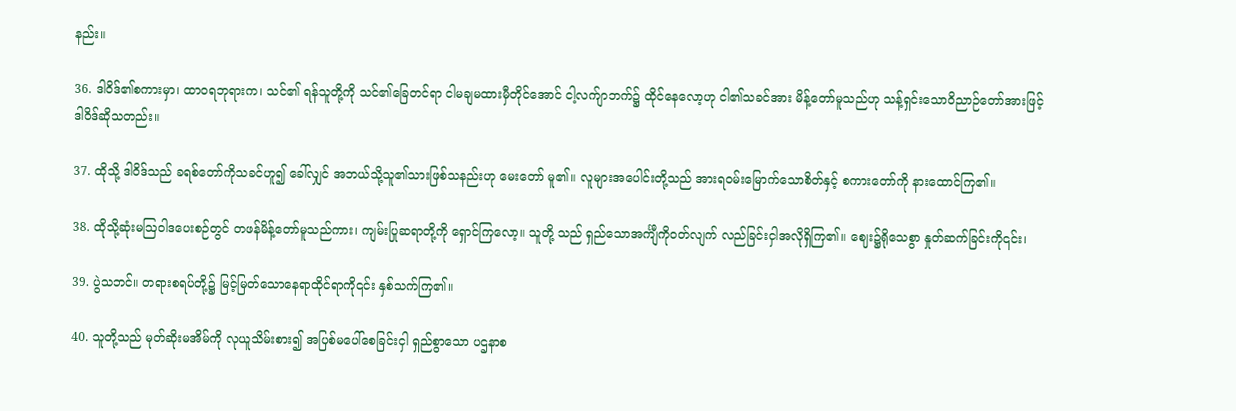နည်း။

36. ဒါဝိဒ်၏စကားမှာ၊ ထာဝရဘုရားက၊ သင်၏ ရန်သူတို့ကို သင်၏ခြေတင်ရာ ငါမချမထားမှီတိုင်အောင် ငါ့လက်ျာဘက်၌ ထိုင်နေလော့ဟု ငါ၏သခင်အား မိန့်တော်မူသည်ဟု သန့်ရှင်းသောဝိညာဉ်တော်အားဖြင့် ဒါဝိဒ်ဆိုသတည်း။

37. ထိုသို့ ဒါဝိဒ်သည် ခရစ်တော်ကိုသခင်ဟူ၍ ခေါ်လျှင် အဘယ်သို့သူ၏သားဖြစ်သနည်းဟု မေးတော် မူ၏။ လူများအပေါင်းတို့သည် အားရဝမ်းမြောက်သောစိတ်နှင့် စကားတော်ကို နားထောင်ကြ၏။

38. ထိုသို့ဆုံးမဩဝါဒပေးစဉ်တွင် တဖန်မိန့်တော်မူသည်ကား၊ ကျမ်းပြုဆရာတို့ကို ရှောင်ကြလော့။ သူတို့ သည် ရှည်သောအင်္ကျီကိုဝတ်လျက် လည်ခြင်းငှါအလိုရှိကြ၏။ ဈေး၌ရိုသေစွာ နှုတ်ဆက်ခြင်းကို၎င်း၊

39. ပွဲသဘင်။ တရားစရပ်တို့၌ မြင့်မြတ်သောနေရာထိုင်ရာကို၎င်း နှစ်သက်ကြ၏။

40. သူတို့သည် မုတ်ဆိုးမအိမ်ကို လုယူသိမ်းစား၍ အပြစ်မပေါ်စေခြင်းငှါ ရှည်စွာသော ပဌနာစ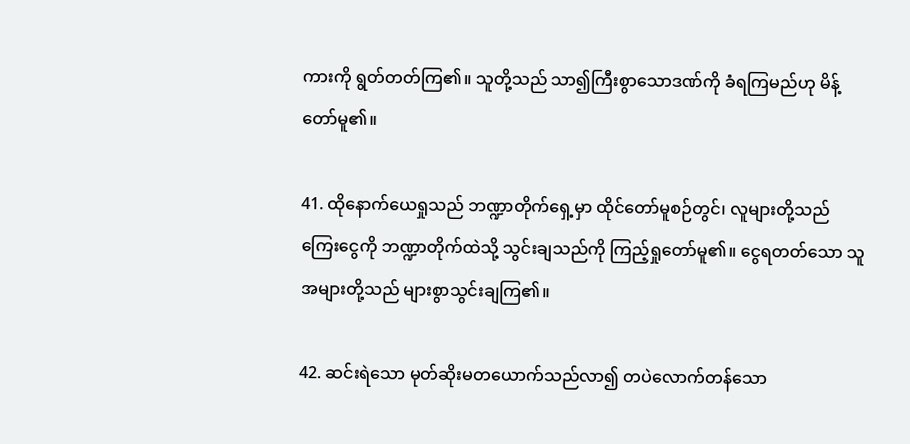ကားကို ရွတ်တတ်ကြ၏။ သူတို့သည် သာ၍ကြီးစွာသောဒဏ်ကို ခံရကြမည်ဟု မိန့်တော်မူ၏။

41. ထိုနောက်ယေရှုသည် ဘဏ္ဍာတိုက်ရှေ့မှာ ထိုင်တော်မူစဉ်တွင်၊ လူများတို့သည် ကြေးငွေကို ဘဏ္ဍာတိုက်ထဲသို့ သွင်းချသည်ကို ကြည့်ရှုတော်မူ၏။ ငွေရတတ်သော သူအများတို့သည် များစွာသွင်းချကြ၏။

42. ဆင်းရဲသော မုတ်ဆိုးမတယောက်သည်လာ၍ တပဲလောက်တန်သော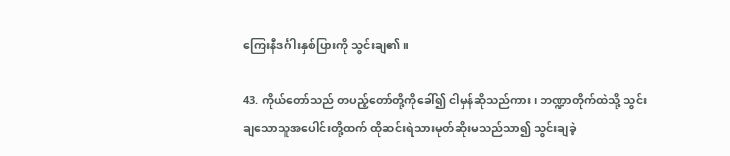ကြေးနီဒင်္ဂါးနှစ်ပြားကို သွင်းချ၏။

43. ကိုယ်တော်သည် တပည့်တော်တို့ကိုခေါ်၍ ငါမှန်ဆိုသည်ကား၊ ဘဏ္ဍာတိုက်ထဲသို့ သွင်းချသောသူအပေါင်းတို့ထက် ထိုဆင်းရဲသားမုတ်ဆိုးမသည်သာ၍ သွင်းချခဲ့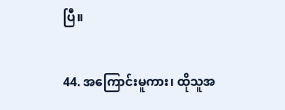ပြီ။

44. အကြောင်းမူကား၊ ထိုသူအ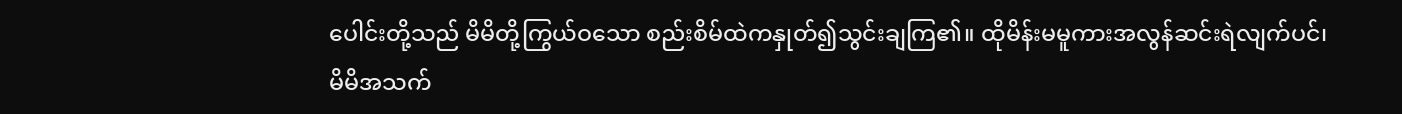ပေါင်းတို့သည် မိမိတို့ကြွယ်ဝသော စည်းစိမ်ထဲကနှုတ်၍သွင်းချကြ၏။ ထိုမိန်းမမူကားအလွန်ဆင်းရဲလျက်ပင်၊ မိမိအသက်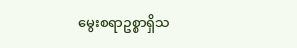မွေးစရာဥစ္စာရှိသ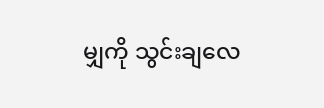မျှကို သွင်းချလေ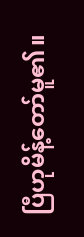ပြီဟုမိန့်တော်မူ၏။